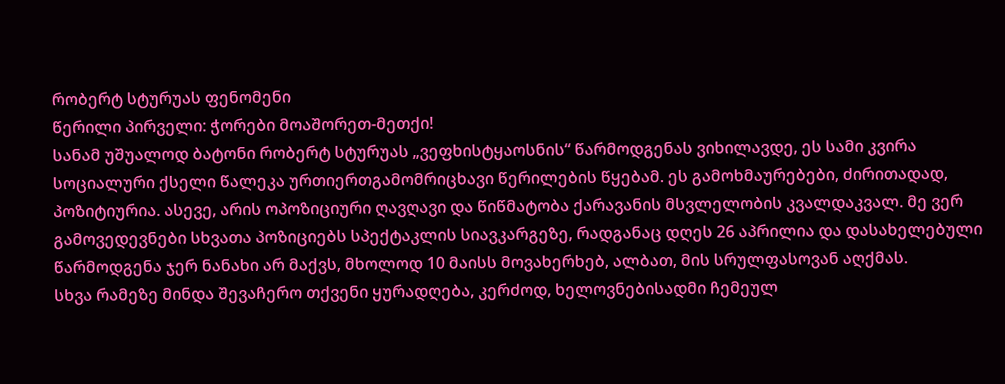რობერტ სტურუას ფენომენი
წერილი პირველი: ჭორები მოაშორეთ-მეთქი!
სანამ უშუალოდ ბატონი რობერტ სტურუას „ვეფხისტყაოსნის“ წარმოდგენას ვიხილავდე, ეს სამი კვირა სოციალური ქსელი წალეკა ურთიერთგამომრიცხავი წერილების წყებამ. ეს გამოხმაურებები, ძირითადად, პოზიტიურია. ასევე, არის ოპოზიციური ღავღავი და წიწმატობა ქარავანის მსვლელობის კვალდაკვალ. მე ვერ გამოვედევნები სხვათა პოზიციებს სპექტაკლის სიავკარგეზე, რადგანაც დღეს 26 აპრილია და დასახელებული წარმოდგენა ჯერ ნანახი არ მაქვს, მხოლოდ 10 მაისს მოვახერხებ, ალბათ, მის სრულფასოვან აღქმას.
სხვა რამეზე მინდა შევაჩერო თქვენი ყურადღება, კერძოდ, ხელოვნებისადმი ჩემეულ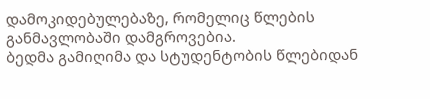დამოკიდებულებაზე, რომელიც წლების განმავლობაში დამგროვებია.
ბედმა გამიღიმა და სტუდენტობის წლებიდან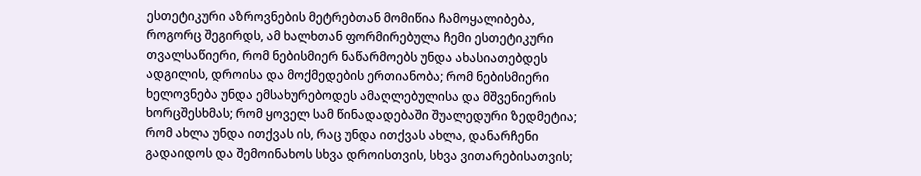ესთეტიკური აზროვნების მეტრებთან მომიწია ჩამოყალიბება, როგორც შეგირდს, ამ ხალხთან ფორმირებულა ჩემი ესთეტიკური თვალსაწიერი, რომ ნებისმიერ ნაწარმოებს უნდა ახასიათებდეს ადგილის, დროისა და მოქმედების ერთიანობა; რომ ნებისმიერი ხელოვნება უნდა ემსახურებოდეს ამაღლებულისა და მშვენიერის ხორცშესხმას; რომ ყოველ სამ წინადადებაში შუალედური ზედმეტია; რომ ახლა უნდა ითქვას ის, რაც უნდა ითქვას ახლა, დანარჩენი გადაიდოს და შემოინახოს სხვა დროისთვის, სხვა ვითარებისათვის;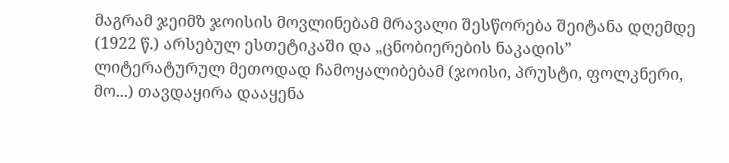მაგრამ ჯეიმზ ჯოისის მოვლინებამ მრავალი შესწორება შეიტანა დღემდე (1922 წ.) არსებულ ესთეტიკაში და „ცნობიერების ნაკადის” ლიტერატურულ მეთოდად ჩამოყალიბებამ (ჯოისი, პრუსტი, ფოლკნერი, მო...) თავდაყირა დააყენა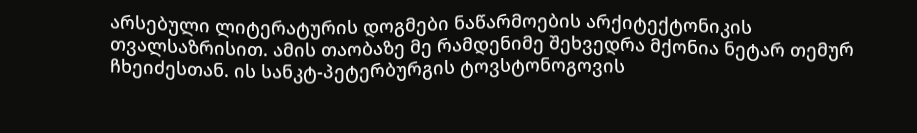არსებული ლიტერატურის დოგმები ნაწარმოების არქიტექტონიკის თვალსაზრისით. ამის თაობაზე მე რამდენიმე შეხვედრა მქონია ნეტარ თემურ ჩხეიძესთან. ის სანკტ-პეტერბურგის ტოვსტონოგოვის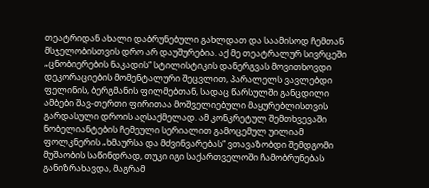თეატრიდან ახალი დაბრუნებული გახლდათ და საამისოდ ჩემთან მსჯელობისთვის დრო არ დაუშურებია. აქ მე თეატრალურ სივრცეში „ცნობიერების ნაკადის“ სტილისტიკის დანერგვას მოვითხოვდი დეკორაციების მომენტალური შეცვლით, პარალელს ვავლებდი ფელინის, ბერგმანის ფილმებთან, სადაც წარსულში განცდილი ამბები შავ-თერთი ფირითაა მოშველიებული მაყურებლისთვის გარდასული დროის აღსაქმელად. ამ კონკრეტულ შემთხვევაში ნობელიანტების ჩემეული სერიალით გამოცემულ უილიამ ფოლკნერის „ხმაურსა და მძვინვარებას“ ვთავაზობდი შემდგომი მუშაობის საწინდრად, თუკი იგი საქართველოში ჩამობრუნებას განიზრახავდა, მაგრამ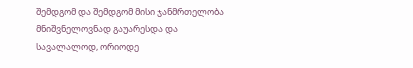შემდგომ და შემდგომ მისი ჯანმრთელობა მნიშვნელოვნად გაუარესდა და სავალალოდ, ორიოდე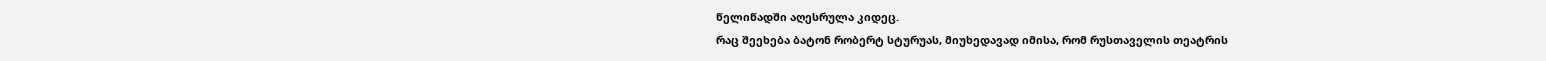წელიწადში აღესრულა კიდეც.
რაც შეეხება ბატონ რობერტ სტურუას, მიუხედავად იმისა, რომ რუსთაველის თეატრის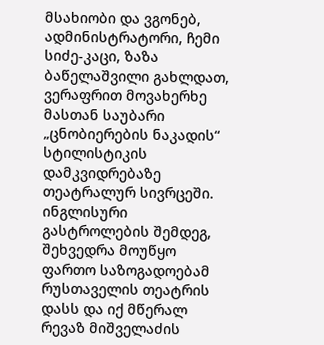მსახიობი და ვგონებ, ადმინისტრატორი, ჩემი სიძე-კაცი, ზაზა ბაწელაშვილი გახლდათ, ვერაფრით მოვახერხე მასთან საუბარი „ცნობიერების ნაკადის“ სტილისტიკის დამკვიდრებაზე თეატრალურ სივრცეში.
ინგლისური გასტროლების შემდეგ, შეხვედრა მოუწყო ფართო საზოგადოებამ რუსთაველის თეატრის დასს და იქ მწერალ რევაზ მიშველაძის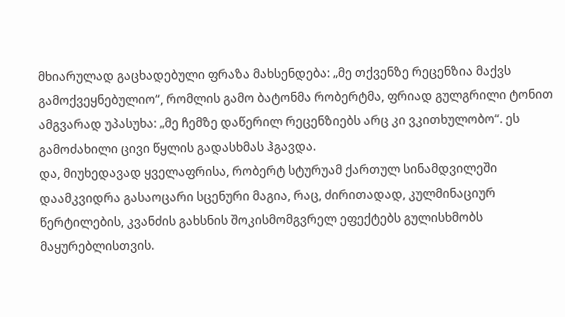მხიარულად გაცხადებული ფრაზა მახსენდება: „მე თქვენზე რეცენზია მაქვს გამოქვეყნებულიო“, რომლის გამო ბატონმა რობერტმა, ფრიად გულგრილი ტონით ამგვარად უპასუხა: „მე ჩემზე დაწერილ რეცენზიებს არც კი ვკითხულობო“. ეს გამოძახილი ცივი წყლის გადასხმას ჰგავდა.
და, მიუხედავად ყველაფრისა, რობერტ სტურუამ ქართულ სინამდვილეში დაამკვიდრა გასაოცარი სცენური მაგია, რაც, ძირითადად, კულმინაციურ წერტილების, კვანძის გახსნის შოკისმომგვრელ ეფექტებს გულისხმობს მაყურებლისთვის.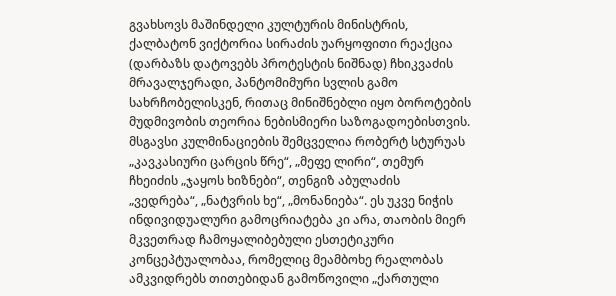გვახსოვს მაშინდელი კულტურის მინისტრის, ქალბატონ ვიქტორია სირაძის უარყოფითი რეაქცია (დარბაზს დატოვებს პროტესტის ნიშნად) ჩხიკვაძის მრავალჯერადი, პანტომიმური სვლის გამო სახრჩობელისკენ, რითაც მინიშნებლი იყო ბოროტების მუდმივობის თეორია ნებისმიერი საზოგადოებისთვის. მსგავსი კულმინაციების შემცველია რობერტ სტურუას „კავკასიური ცარცის წრე“, „მეფე ლირი“, თემურ ჩხეიძის „ჯაყოს ხიზნები“, თენგიზ აბულაძის „ვედრება“, „ნატვრის ხე“, „მონანიება“. ეს უკვე ნიჭის ინდივიდუალური გამოცრიატება კი არა, თაობის მიერ მკვეთრად ჩამოყალიბებული ესთეტიკური კონცეპტუალობაა, რომელიც მეამბოხე რეალობას ამკვიდრებს თითებიდან გამოწოვილი „ქართული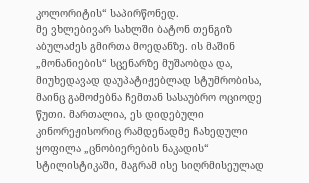კოლორიტის“ საპირწონედ.
მე ვხლებივარ სახლში ბატონ თენგიზ აბულაძეს გმირთა მოედანზე. ის მაშინ „მონანიების“ სცენარზე მუშაობდა და, მიუხედავად დაუპატიჟებლად სტუმრობისა, მაინც გამოძებნა ჩემთან სასაუბრო ოციოდე წუთი. მართალია, ეს დიდებული კინორეჟისორიც რამდენადმე ჩახედული ყოფილა „ცნობიერების ნაკადის“ სტილისტიკაში, მაგრამ ისე სიღრმისეულად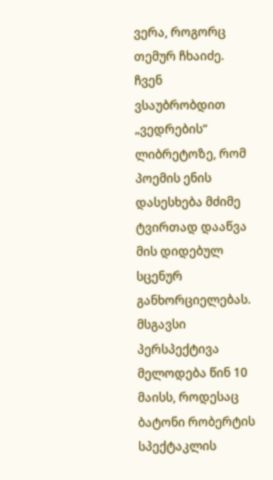ვერა, როგორც თემურ ჩხაიძე. ჩვენ ვსაუბრობდით „ვედრების“ ლიბრეტოზე, რომ პოემის ენის დასესხება მძიმე ტვირთად დააწვა მის დიდებულ სცენურ განხორციელებას.
მსგავსი პერსპექტივა მელოდება წინ 10 მაისს, როდესაც ბატონი რობერტის სპექტაკლის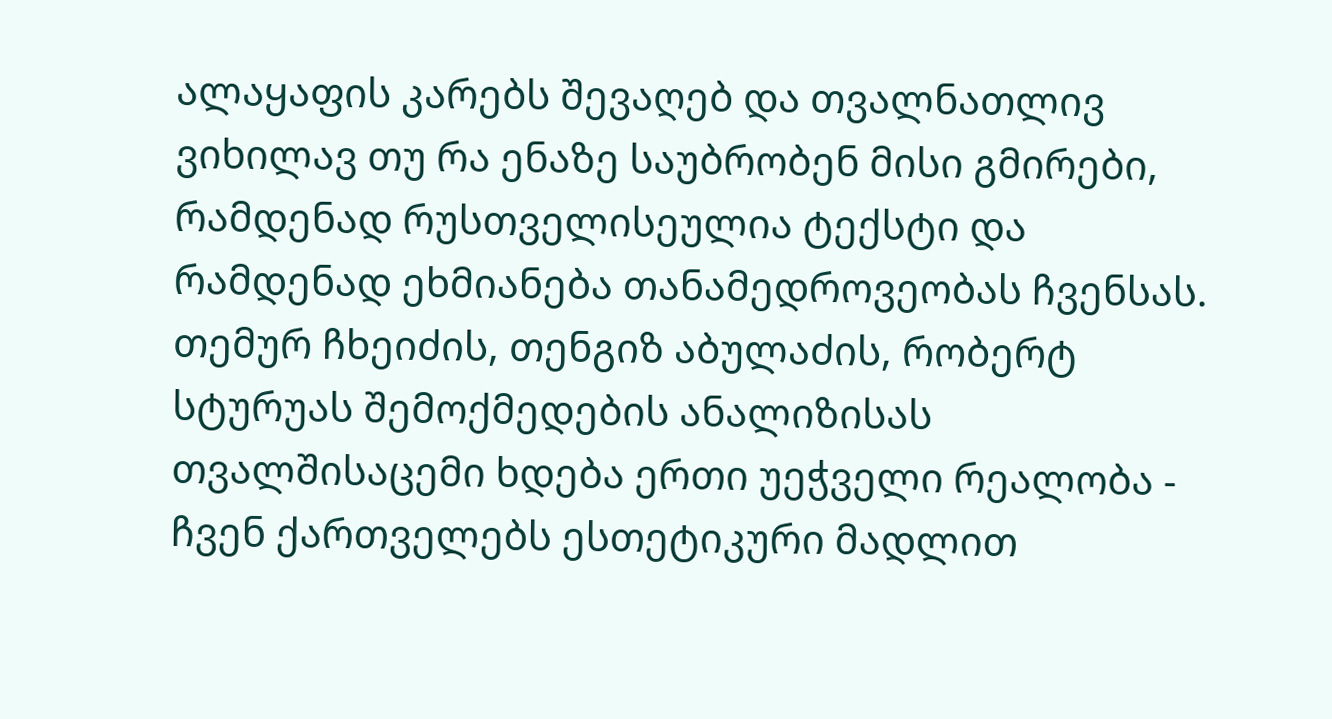ალაყაფის კარებს შევაღებ და თვალნათლივ ვიხილავ თუ რა ენაზე საუბრობენ მისი გმირები, რამდენად რუსთველისეულია ტექსტი და რამდენად ეხმიანება თანამედროვეობას ჩვენსას.
თემურ ჩხეიძის, თენგიზ აბულაძის, რობერტ სტურუას შემოქმედების ანალიზისას თვალშისაცემი ხდება ერთი უეჭველი რეალობა - ჩვენ ქართველებს ესთეტიკური მადლით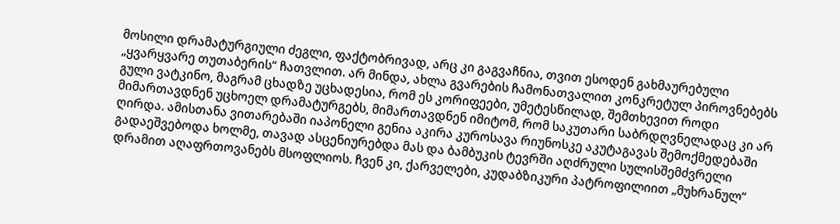მოსილი დრამატურგიული ძეგლი, ფაქტობრივად, არც კი გაგვაჩნია, თვით ესოდენ გახმაურებული „ყვარყვარე თუთაბერის“ ჩათვლით. არ მინდა, ახლა გვარების ჩამონათვალით კონკრეტულ პიროვნებებს გული ვატკინო, მაგრამ ცხადზე უცხადესია, რომ ეს კორიფეები, უმეტესწილად, შემთხევით როდი მიმართავდნენ უცხოელ დრამატურგებს, მიმართავდნენ იმიტომ, რომ საკუთარი საბრდღვნელადაც კი არ ღირდა. ამისთანა ვითარებაში იაპონელი გენია აკირა კუროსავა რიუნოსკე აკუტაგავას შემოქმედებაში გადაეშვებოდა ხოლმე, თავად ასცენიურებდა მას და ბამბუკის ტევრში აღძრული სულისშემძვრელი დრამით აღაფრთოვანებს მსოფლიოს. ჩვენ კი, ქარველები, კუდაბზიკური პატროფილიით „მუხრანულ“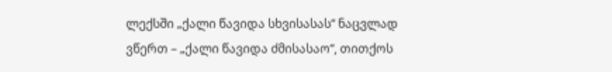ლექსში „ქალი წავიდა სხვისასას“ ნაცვლად ვწერთ – „ქალი წავიდა ძმისასაო“, თითქოს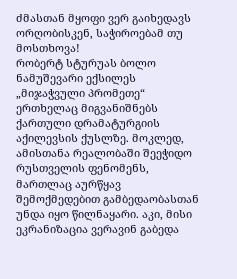ძმასთან მყოფი ვერ გაიხედავს ორღობისკენ, საჭიროებამ თუ მოსთხოვა!
რობერტ სტურუას ბოლო ნამუშევარი ექსილეს „მიჯაჭვული პრომეთე“ ერთხელაც მიგვანიშნებს ქართული დრამატურგიის აქილევსის ქუსლზე. მოკლედ, ამისთანა რეალობაში შეეჭიდო რუსთველის ფენომენს, მართლაც აურწყავ შემოქმედებით გამბედაობასთან უნდა იყო წილნაყარი. აკი, მისი ეკრანიზაცია ვერავინ გაბედა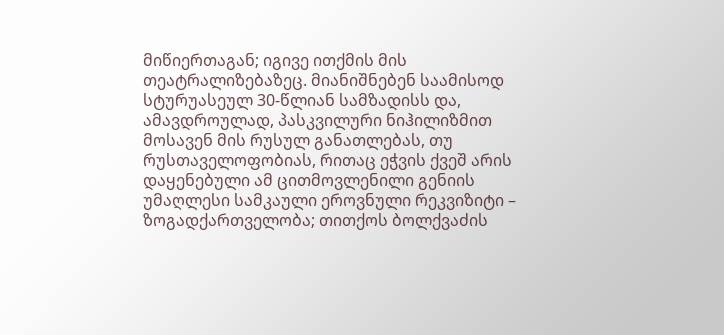მიწიერთაგან; იგივე ითქმის მის თეატრალიზებაზეც. მიანიშნებენ საამისოდ სტურუასეულ 30-წლიან სამზადისს და, ამავდროულად, პასკვილური ნიჰილიზმით მოსავენ მის რუსულ განათლებას, თუ რუსთაველოფობიას, რითაც ეჭვის ქვეშ არის დაყენებული ამ ცითმოვლენილი გენიის უმაღლესი სამკაული ეროვნული რეკვიზიტი – ზოგადქართველობა; თითქოს ბოლქვაძის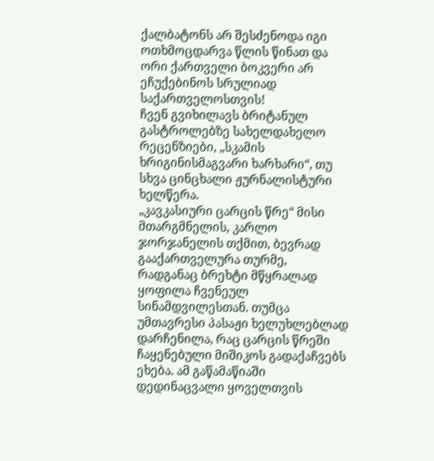ქალბატონს არ შესძენოდა იგი ოთხმოცდარვა წლის წინათ და ორი ქართველი ბოკვერი არ ეჩუქებინოს სრულიად საქართველოსთვის!
ჩვენ გვიხილავს ბრიტანულ გასტროლებზე სახელდახელო რეცენზიები, „სკამის ხრიგინისმაგვარი ხარხარი“, თუ სხვა ცინცხალი ჟურნალისტური ხელწერა.
„კავკასიური ცარცის წრე“ მისი მთარგმნელის, კარლო ჯორჯანელის თქმით, ბევრად გააქართველურა თურმე, რადგანაც ბრეხტი მწყრალად ყოფილა ჩვენეულ სინამდვილესთან. თუმცა უმთავრესი პასაჟი ხელუხლებლად დარჩენილა, რაც ცარცის წრეში ჩაყენებული მიშიკოს გადაქაჩვებს ეხება. ამ გაწამაწიაში დედინაცვალი ყოველთვის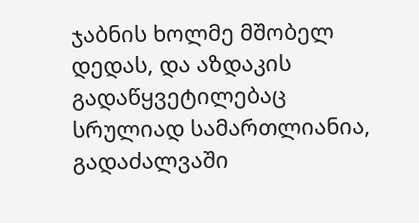ჯაბნის ხოლმე მშობელ დედას, და აზდაკის გადაწყვეტილებაც სრულიად სამართლიანია, გადაძალვაში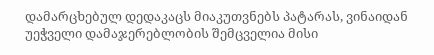დამარცხებულ დედაკაცს მიაკუთვნებს პატარას, ვინაიდან უეჭველი დამაჯერებლობის შემცველია მისი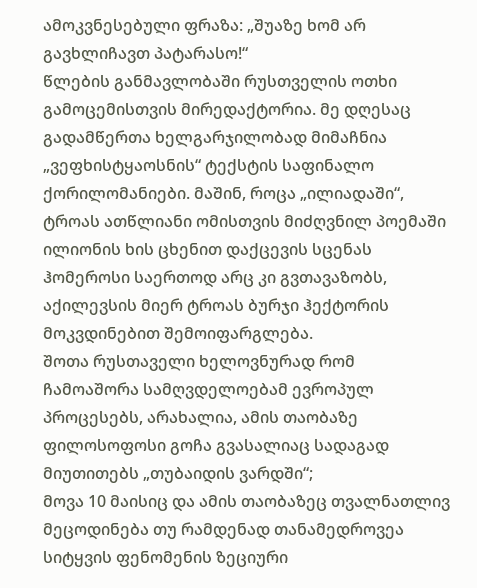ამოკვნესებული ფრაზა: „შუაზე ხომ არ გავხლიჩავთ პატარასო!“
წლების განმავლობაში რუსთველის ოთხი გამოცემისთვის მირედაქტორია. მე დღესაც გადამწერთა ხელგარჯილობად მიმაჩნია „ვეფხისტყაოსნის“ ტექსტის საფინალო ქორილომანიები. მაშინ, როცა „ილიადაში“, ტროას ათწლიანი ომისთვის მიძღვნილ პოემაში ილიონის ხის ცხენით დაქცევის სცენას ჰომეროსი საერთოდ არც კი გვთავაზობს, აქილევსის მიერ ტროას ბურჯი ჰექტორის მოკვდინებით შემოიფარგლება.
შოთა რუსთაველი ხელოვნურად რომ ჩამოაშორა სამღვდელოებამ ევროპულ პროცესებს, არახალია, ამის თაობაზე ფილოსოფოსი გოჩა გვასალიაც სადაგად მიუთითებს „თუბაიდის ვარდში“;
მოვა 10 მაისიც და ამის თაობაზეც თვალნათლივ მეცოდინება თუ რამდენად თანამედროვეა სიტყვის ფენომენის ზეციური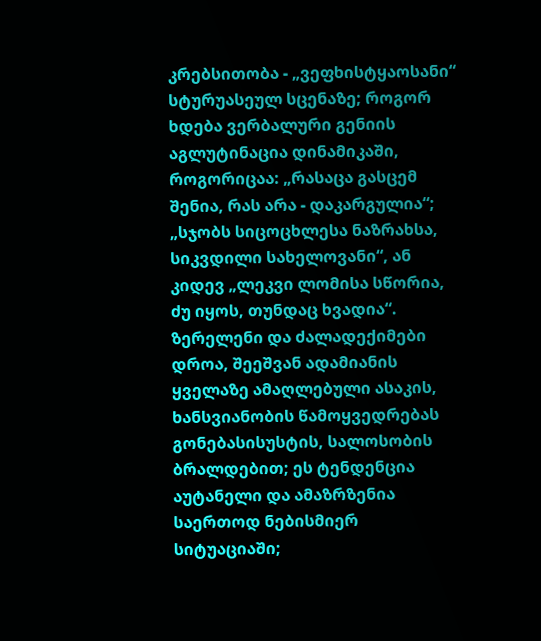კრებსითობა - „ვეფხისტყაოსანი“ სტურუასეულ სცენაზე; როგორ ხდება ვერბალური გენიის აგლუტინაცია დინამიკაში, როგორიცაა: „რასაცა გასცემ შენია, რას არა - დაკარგულია“; „სჯობს სიცოცხლესა ნაზრახსა, სიკვდილი სახელოვანი“, ან კიდევ „ლეკვი ლომისა სწორია, ძუ იყოს, თუნდაც ხვადია“.
ზერელენი და ძალადექიმები დროა, შეეშვან ადამიანის ყველაზე ამაღლებული ასაკის, ხანსვიანობის წამოყვედრებას გონებასისუსტის, სალოსობის ბრალდებით; ეს ტენდენცია აუტანელი და ამაზრზენია საერთოდ ნებისმიერ სიტუაციაში;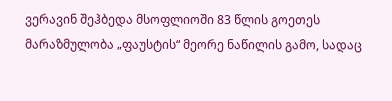ვერავინ შეჰბედა მსოფლიოში 83 წლის გოეთეს მარაზმულობა „ფაუსტის“ მეორე ნაწილის გამო, სადაც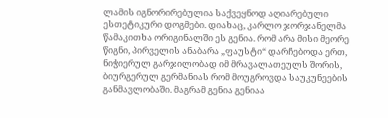ლამის იგნორირებულია საქვეყნოდ აღიარებული ესთეტიკური დოგმები. დიახაც, კარლო ჯორჯანელმა წამაკითხა ორიგინალში ეს გენია. რომ არა მისი მეორე წიგნი, პირველის ანაბარა „ფაუსტი“ დარჩებოდა ერთ, ნიჭიერულ გარჯილობად იმ მრავალათეულს შორის, ბიურგერულ გერმანიას რომ მოუგროვდა საუკუნეების განმავლობაში. მაგრამ გენია გენიაა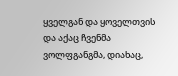ყველგან და ყოველთვის და აქაც ჩვენმა ვოლფგანგმა, დიახაც,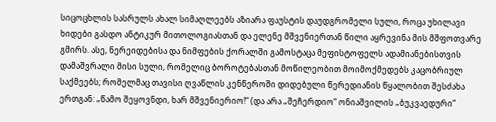სიცოცხლის სასრულს ახალ სიმაღლეებს აზიარა ფაუსტის დაუდგრომელი სული, როცა უხილავი ხიდები გასდო ანტიკურ მითოლოგიასთან და ელენე მშვენიერთან წილი აყრევინა მის მშფოთვარე გმირს. ასე, ნერეიდებისა და ნიმფების ქორალში გამოსტაცა მეფისტოფელს ადამიანებისთვის დამაშვრალი მისი სული, რომელიც ბოროტებასთან მოწილეობით მოიმოქმედებს კაცობრიულ საქმეებს; რომელმაც თავისი ღვაწლის კენწეროში დიდებული წერედიანის წყალობით შესძახა ერთგან: „წამო შეყოვნდი, ხარ მშვენიერიო!“ (და არა „შეჩერდიო“ ონიაშვილის „ბუკვაედური“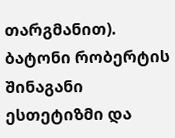თარგმანით).
ბატონი რობერტის შინაგანი ესთეტიზმი და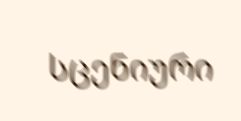სცენიური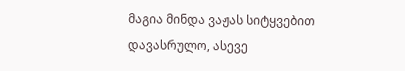მაგია მინდა ვაჟას სიტყვებით დავასრულო, ასევე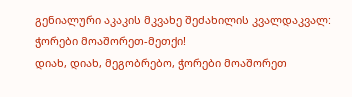გენიალური აკაკის მკვახე შეძახილის კვალდაკვალ: ჭორები მოაშორეთ-მეთქი!
დიახ, დიახ, მეგობრებო, ჭორები მოაშორეთ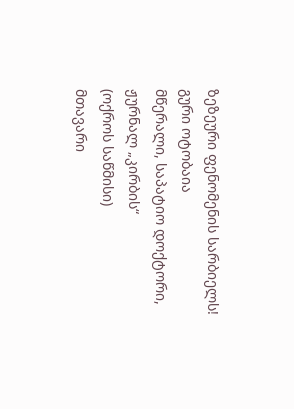ზეზეური ფენომენის სარბიელს!
გური ოტობაია
მწერალი, საპატიო დოქტორი,
ჟურნალ „კირბის“
(ოქროს საწმისი)
მთავარი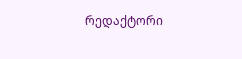რედაქტორი